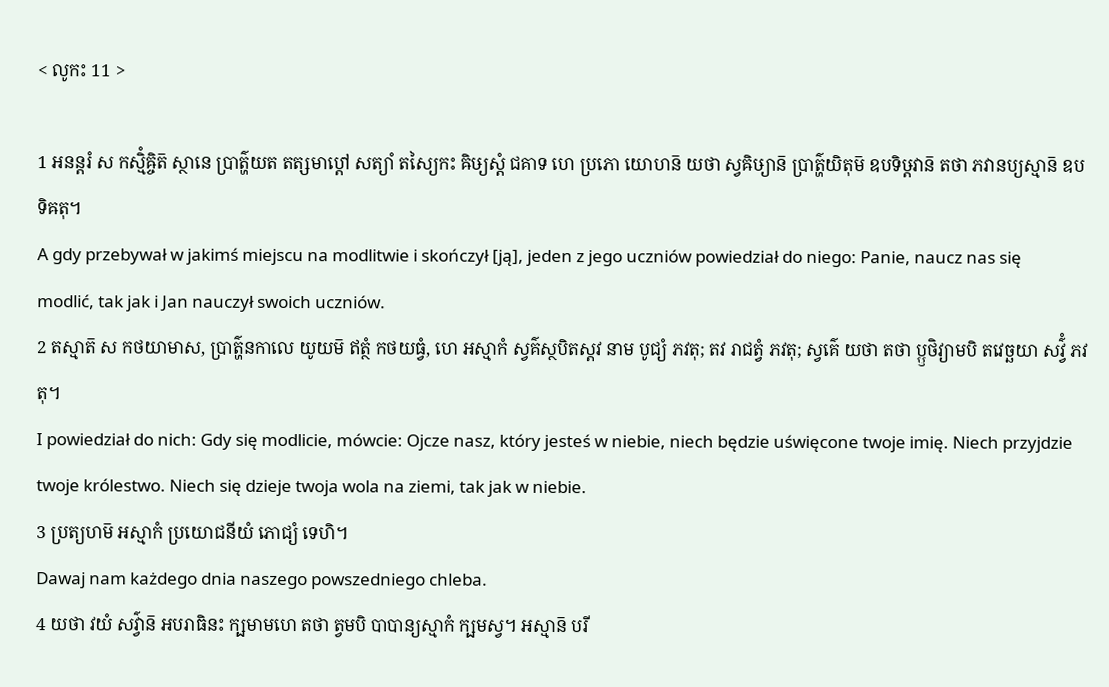< លូកះ 11 >

1 អនន្តរំ ស កស្មិំឝ្ចិត៑ ស្ថានេ ប្រាត៌្ហយត តត្សមាប្តៅ សត្យាំ តស្យៃកះ ឝិឞ្យស្តំ ជគាទ ហេ ប្រភោ យោហន៑ យថា ស្វឝិឞ្យាន៑ ប្រាត៌្ហយិតុម៑ ឧបទិឞ្ដវាន៑ តថា ភវានប្យស្មាន៑ ឧបទិឝតុ។
A gdy przebywał w jakimś miejscu na modlitwie i skończył [ją], jeden z jego uczniów powiedział do niego: Panie, naucz nas się modlić, tak jak i Jan nauczył swoich uczniów.
2 តស្មាត៑ ស កថយាមាស, ប្រាត៌្ហនកាលេ យូយម៑ ឥត្ថំ កថយធ្វំ, ហេ អស្មាកំ ស្វគ៌ស្ថបិតស្តវ នាម បូជ្យំ ភវតុ; តវ រាជត្វំ ភវតុ; ស្វគ៌េ យថា តថា ប្ឫថិវ្យាមបិ តវេច្ឆយា សវ៌្វំ ភវតុ។
I powiedział do nich: Gdy się modlicie, mówcie: Ojcze nasz, który jesteś w niebie, niech będzie uświęcone twoje imię. Niech przyjdzie twoje królestwo. Niech się dzieje twoja wola na ziemi, tak jak w niebie.
3 ប្រត្យហម៑ អស្មាកំ ប្រយោជនីយំ ភោជ្យំ ទេហិ។
Dawaj nam każdego dnia naszego powszedniego chleba.
4 យថា វយំ សវ៌្វាន៑ អបរាធិនះ ក្ឞមាមហេ តថា ត្វមបិ បាបាន្យស្មាកំ ក្ឞមស្វ។ អស្មាន៑ បរី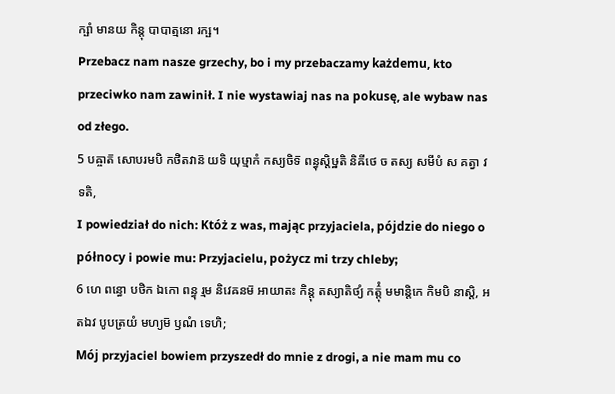ក្ឞាំ មានយ កិន្តុ បាបាត្មនោ រក្ឞ។
Przebacz nam nasze grzechy, bo i my przebaczamy każdemu, kto przeciwko nam zawinił. I nie wystawiaj nas na pokusę, ale wybaw nas od złego.
5 បឝ្ចាត៑ សោបរមបិ កថិតវាន៑ យទិ យុឞ្មាកំ កស្យចិទ៑ ពន្ធុស្តិឞ្ឋតិ និឝីថេ ច តស្យ សមីបំ ស គត្វា វទតិ,
I powiedział do nich: Któż z was, mając przyjaciela, pójdzie do niego o północy i powie mu: Przyjacielu, pożycz mi trzy chleby;
6 ហេ ពន្ធោ បថិក ឯកោ ពន្ធុ រ្មម និវេឝនម៑ អាយាតះ កិន្តុ តស្យាតិថ្យំ កត៌្តុំ មមាន្តិកេ កិមបិ នាស្តិ, អតឯវ បូបត្រយំ មហ្យម៑ ឫណំ ទេហិ;
Mój przyjaciel bowiem przyszedł do mnie z drogi, a nie mam mu co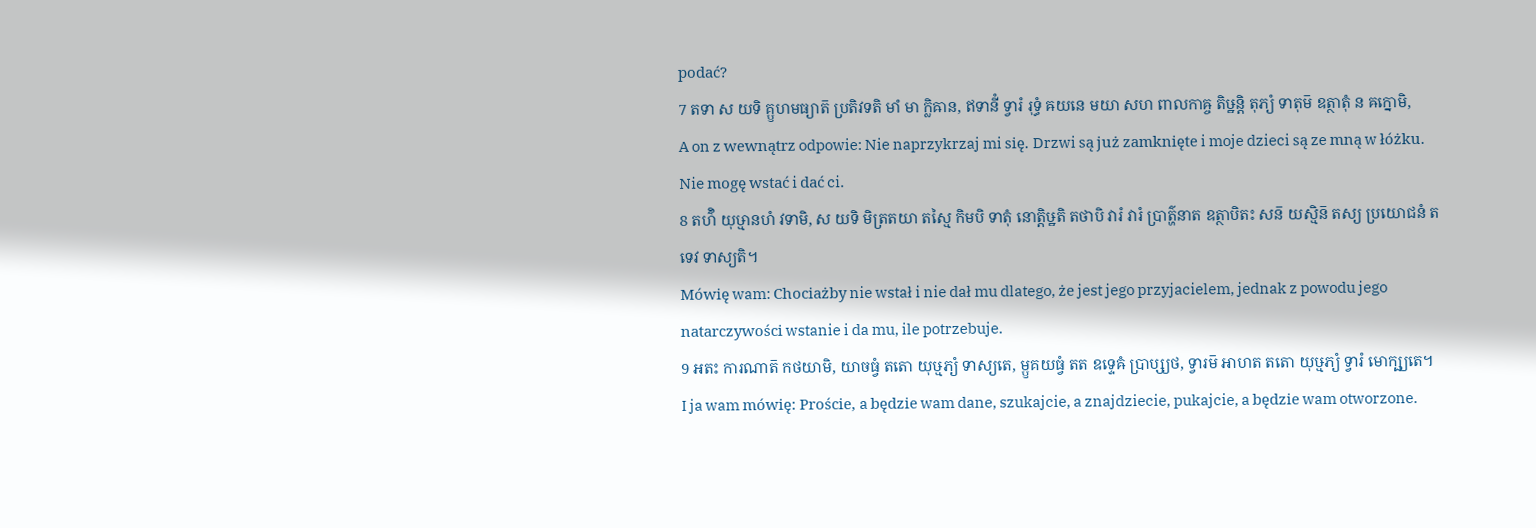podać?
7 តទា ស យទិ គ្ឫហមធ្យាត៑ ប្រតិវទតិ មាំ មា ក្លិឝាន, ឥទានីំ ទ្វារំ រុទ្ធំ ឝយនេ មយា សហ ពាលកាឝ្ច តិឞ្ឋន្តិ តុភ្យំ ទាតុម៑ ឧត្ថាតុំ ន ឝក្នោមិ,
A on z wewnątrz odpowie: Nie naprzykrzaj mi się. Drzwi są już zamknięte i moje dzieci są ze mną w łóżku. Nie mogę wstać i dać ci.
8 តហ៌ិ យុឞ្មានហំ វទាមិ, ស យទិ មិត្រតយា តស្មៃ កិមបិ ទាតុំ នោត្តិឞ្ឋតិ តថាបិ វារំ វារំ ប្រាត៌្ហនាត ឧត្ថាបិតះ សន៑ យស្មិន៑ តស្យ ប្រយោជនំ តទេវ ទាស្យតិ។
Mówię wam: Chociażby nie wstał i nie dał mu dlatego, że jest jego przyjacielem, jednak z powodu jego natarczywości wstanie i da mu, ile potrzebuje.
9 អតះ ការណាត៑ កថយាមិ, យាចធ្វំ តតោ យុឞ្មភ្យំ ទាស្យតេ, ម្ឫគយធ្វំ តត ឧទ្ទេឝំ ប្រាប្ស្យថ, ទ្វារម៑ អាហត តតោ យុឞ្មភ្យំ ទ្វារំ មោក្ឞ្យតេ។
I ja wam mówię: Proście, a będzie wam dane, szukajcie, a znajdziecie, pukajcie, a będzie wam otworzone.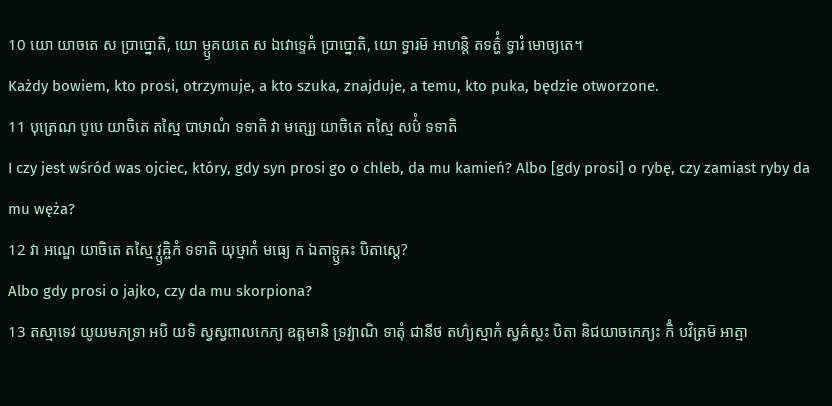10 យោ យាចតេ ស ប្រាប្នោតិ, យោ ម្ឫគយតេ ស ឯវោទ្ទេឝំ ប្រាប្នោតិ, យោ ទ្វារម៑ អាហន្តិ តទត៌្ហំ ទ្វារំ មោច្យតេ។
Każdy bowiem, kto prosi, otrzymuje, a kto szuka, znajduje, a temu, kto puka, będzie otworzone.
11 បុត្រេណ បូបេ យាចិតេ តស្មៃ បាឞាណំ ទទាតិ វា មត្ស្យេ យាចិតេ តស្មៃ សប៌ំ ទទាតិ
I czy jest wśród was ojciec, który, gdy syn prosi go o chleb, da mu kamień? Albo [gdy prosi] o rybę, czy zamiast ryby da mu węża?
12 វា អណ្ឌេ យាចិតេ តស្មៃ វ្ឫឝ្ចិកំ ទទាតិ យុឞ្មាកំ មធ្យេ ក ឯតាទ្ឫឝះ បិតាស្តេ?
Albo gdy prosi o jajko, czy da mu skorpiona?
13 តស្មាទេវ យូយមភទ្រា អបិ យទិ ស្វស្វពាលកេភ្យ ឧត្តមានិ ទ្រវ្យាណិ ទាតុំ ជានីថ តហ៌្យស្មាកំ ស្វគ៌ស្ថះ បិតា និជយាចកេភ្យះ កិំ បវិត្រម៑ អាត្មា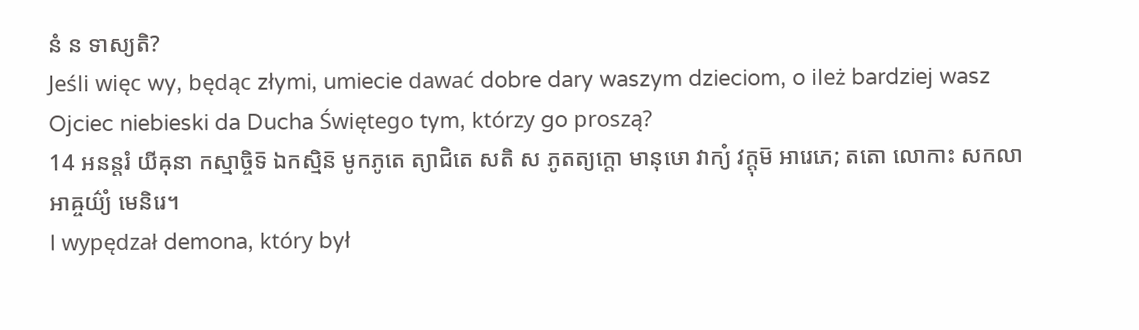នំ ន ទាស្យតិ?
Jeśli więc wy, będąc złymi, umiecie dawać dobre dary waszym dzieciom, o ileż bardziej wasz Ojciec niebieski da Ducha Świętego tym, którzy go proszą?
14 អនន្តរំ យីឝុនា កស្មាច្ចិទ៑ ឯកស្មិន៑ មូកភូតេ ត្យាជិតេ សតិ ស ភូតត្យក្តោ មានុឞោ វាក្យំ វក្តុម៑ អារេភេ; តតោ លោកាះ សកលា អាឝ្ចយ៌្យំ មេនិរេ។
I wypędzał demona, który był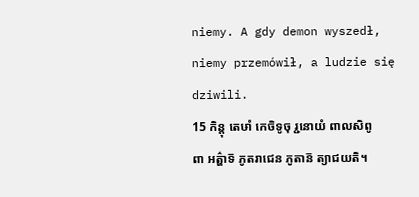niemy. A gdy demon wyszedł, niemy przemówił, a ludzie się dziwili.
15 កិន្តុ តេឞាំ កេចិទូចុ រ្ជនោយំ ពាលសិពូពា អត៌្ហាទ៑ ភូតរាជេន ភូតាន៑ ត្យាជយតិ។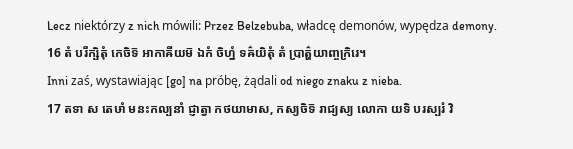Lecz niektórzy z nich mówili: Przez Belzebuba, władcę demonów, wypędza demony.
16 តំ បរីក្ឞិតុំ កេចិទ៑ អាកាឝីយម៑ ឯកំ ចិហ្នំ ទឝ៌យិតុំ តំ ប្រាត៌្ហយាញ្ចក្រិរេ។
Inni zaś, wystawiając [go] na próbę, żądali od niego znaku z nieba.
17 តទា ស តេឞាំ មនះកល្បនាំ ជ្ញាត្វា កថយាមាស, កស្យចិទ៑ រាជ្យស្យ លោកា យទិ បរស្បរំ វិ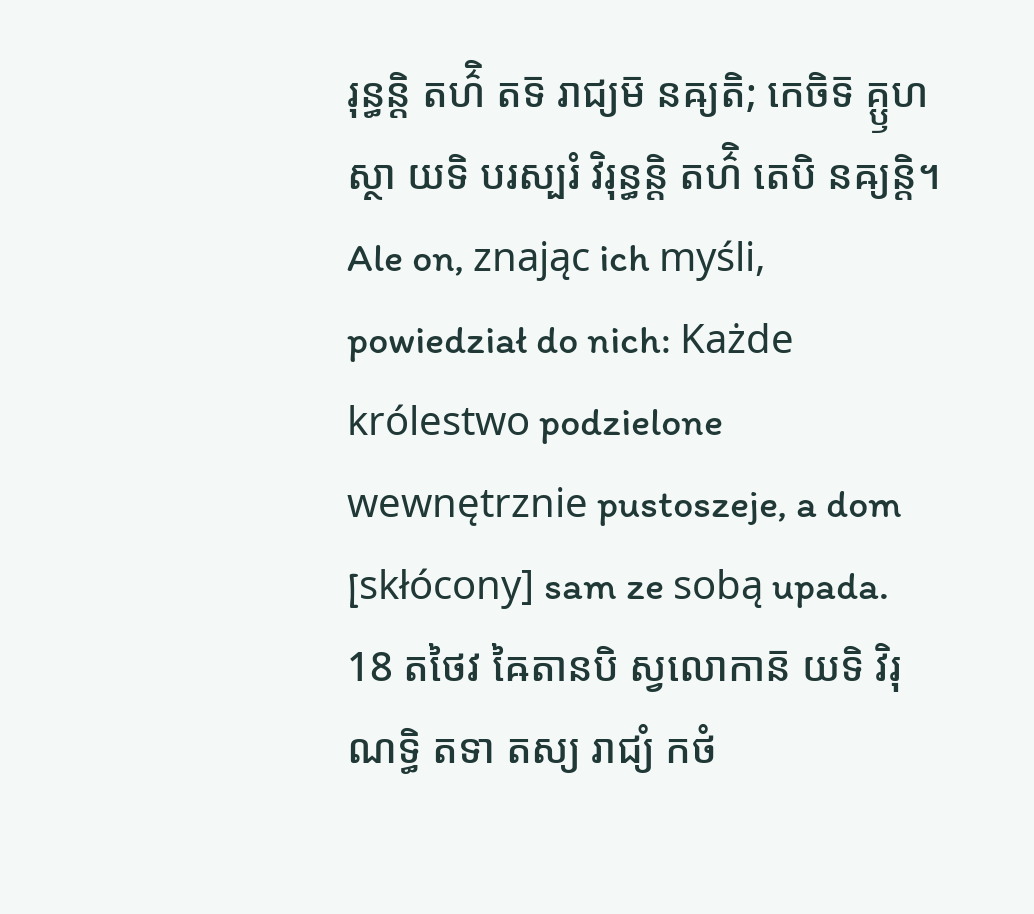រុន្ធន្តិ តហ៌ិ តទ៑ រាជ្យម៑ នឝ្យតិ; កេចិទ៑ គ្ឫហស្ថា យទិ បរស្បរំ វិរុន្ធន្តិ តហ៌ិ តេបិ នឝ្យន្តិ។
Ale on, znając ich myśli, powiedział do nich: Każde królestwo podzielone wewnętrznie pustoszeje, a dom [skłócony] sam ze sobą upada.
18 តថៃវ ឝៃតានបិ ស្វលោកាន៑ យទិ វិរុណទ្ធិ តទា តស្យ រាជ្យំ កថំ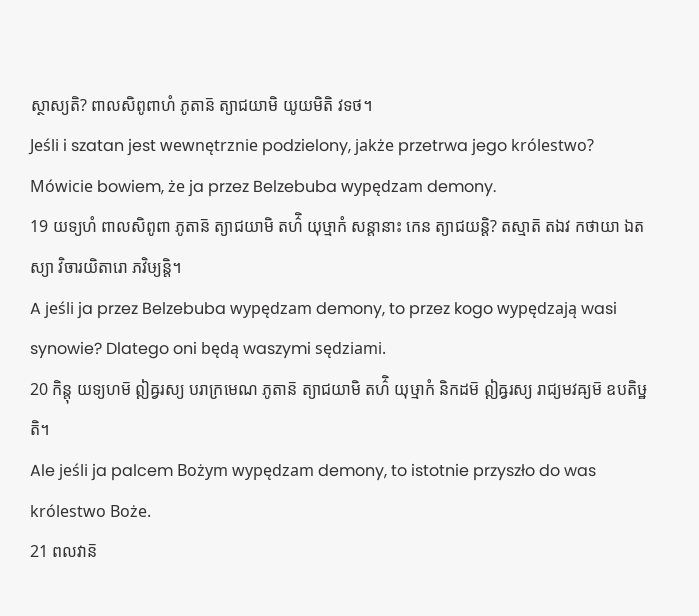ស្ថាស្យតិ? ពាលសិពូពាហំ ភូតាន៑ ត្យាជយាមិ យូយមិតិ វទថ។
Jeśli i szatan jest wewnętrznie podzielony, jakże przetrwa jego królestwo? Mówicie bowiem, że ja przez Belzebuba wypędzam demony.
19 យទ្យហំ ពាលសិពូពា ភូតាន៑ ត្យាជយាមិ តហ៌ិ យុឞ្មាកំ សន្តានាះ កេន ត្យាជយន្តិ? តស្មាត៑ តឯវ កថាយា ឯតស្យា វិចារយិតារោ ភវិឞ្យន្តិ។
A jeśli ja przez Belzebuba wypędzam demony, to przez kogo wypędzają wasi synowie? Dlatego oni będą waszymi sędziami.
20 កិន្តុ យទ្យហម៑ ឦឝ្វរស្យ បរាក្រមេណ ភូតាន៑ ត្យាជយាមិ តហ៌ិ យុឞ្មាកំ និកដម៑ ឦឝ្វរស្យ រាជ្យមវឝ្យម៑ ឧបតិឞ្ឋតិ។
Ale jeśli ja palcem Bożym wypędzam demony, to istotnie przyszło do was królestwo Boże.
21 ពលវាន៑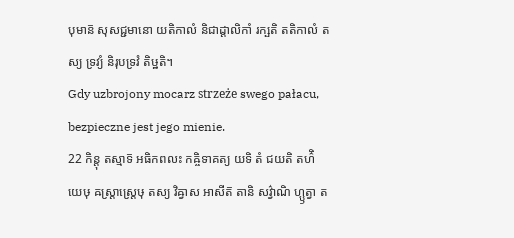បុមាន៑ សុសជ្ជមានោ យតិកាលំ និជាដ្ដាលិកាំ រក្ឞតិ តតិកាលំ តស្យ ទ្រវ្យំ និរុបទ្រវំ តិឞ្ឋតិ។
Gdy uzbrojony mocarz strzeże swego pałacu, bezpieczne jest jego mienie.
22 កិន្តុ តស្មាទ៑ អធិកពលះ កឝ្ចិទាគត្យ យទិ តំ ជយតិ តហ៌ិ យេឞុ ឝស្ត្រាស្ត្រេឞុ តស្យ វិឝ្វាស អាសីត៑ តានិ សវ៌្វាណិ ហ្ឫត្វា ត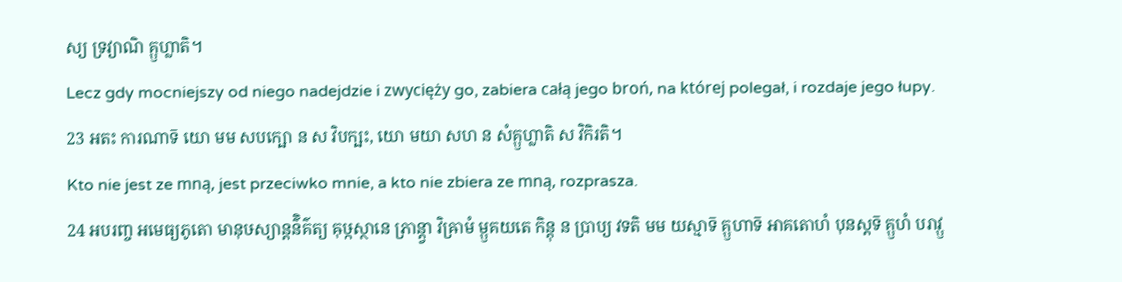ស្យ ទ្រវ្យាណិ គ្ឫហ្លាតិ។
Lecz gdy mocniejszy od niego nadejdzie i zwycięży go, zabiera całą jego broń, na której polegał, i rozdaje jego łupy.
23 អតះ ការណាទ៑ យោ មម សបក្ឞោ ន ស វិបក្ឞះ, យោ មយា សហ ន សំគ្ឫហ្លាតិ ស វិកិរតិ។
Kto nie jest ze mną, jest przeciwko mnie, a kto nie zbiera ze mną, rozprasza.
24 អបរញ្ច អមេធ្យភូតោ មានុឞស្យាន្តន៌ិគ៌ត្យ ឝុឞ្កស្ថានេ ភ្រាន្ត្វា វិឝ្រាមំ ម្ឫគយតេ កិន្តុ ន ប្រាប្យ វទតិ មម យស្មាទ៑ គ្ឫហាទ៑ អាគតោហំ បុនស្តទ៑ គ្ឫហំ បរាវ្ឫ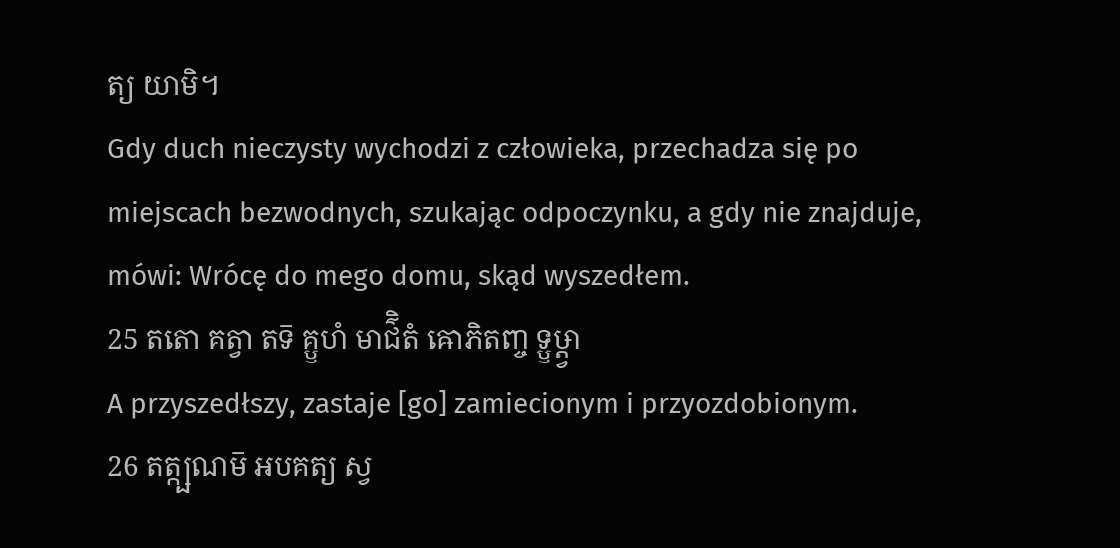ត្យ យាមិ។
Gdy duch nieczysty wychodzi z człowieka, przechadza się po miejscach bezwodnych, szukając odpoczynku, a gdy nie znajduje, mówi: Wrócę do mego domu, skąd wyszedłem.
25 តតោ គត្វា តទ៑ គ្ឫហំ មាជ៌ិតំ ឝោភិតញ្ច ទ្ឫឞ្ដ្វា
A przyszedłszy, zastaje [go] zamiecionym i przyozdobionym.
26 តត្ក្ឞណម៑ អបគត្យ ស្វ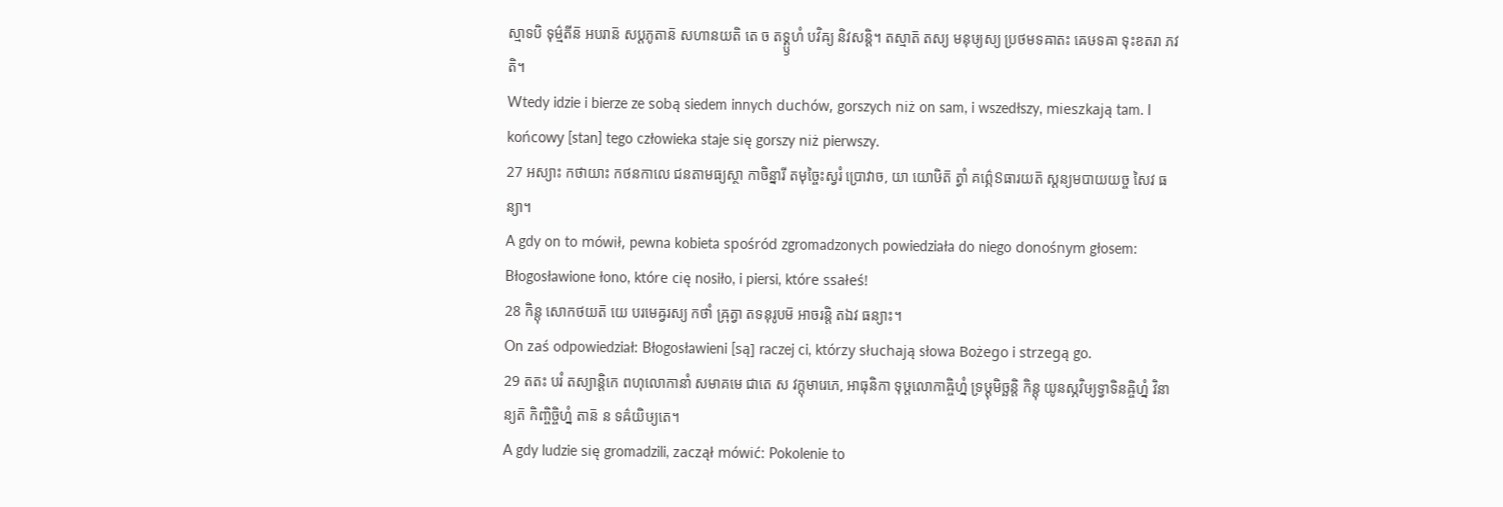ស្មាទបិ ទុម៌្មតីន៑ អបរាន៑ សប្តភូតាន៑ សហានយតិ តេ ច តទ្គ្ឫហំ បវិឝ្យ និវសន្តិ។ តស្មាត៑ តស្យ មនុឞ្យស្យ ប្រថមទឝាតះ ឝេឞទឝា ទុះខតរា ភវតិ។
Wtedy idzie i bierze ze sobą siedem innych duchów, gorszych niż on sam, i wszedłszy, mieszkają tam. I końcowy [stan] tego człowieka staje się gorszy niż pierwszy.
27 អស្យាះ កថាយាះ កថនកាលេ ជនតាមធ្យស្ថា កាចិន្នារី តមុច្ចៃះស្វរំ ប្រោវាច, យា យោឞិត៑ ត្វាំ គព៌្ភេៜធារយត៑ ស្តន្យមបាយយច្ច សៃវ ធន្យា។
A gdy on to mówił, pewna kobieta spośród zgromadzonych powiedziała do niego donośnym głosem: Błogosławione łono, które cię nosiło, i piersi, które ssałeś!
28 កិន្តុ សោកថយត៑ យេ បរមេឝ្វរស្យ កថាំ ឝ្រុត្វា តទនុរូបម៑ អាចរន្តិ តឯវ ធន្យាះ។
On zaś odpowiedział: Błogosławieni [są] raczej ci, którzy słuchają słowa Bożego i strzegą go.
29 តតះ បរំ តស្យាន្តិកេ ពហុលោកានាំ សមាគមេ ជាតេ ស វក្តុមារេភេ, អាធុនិកា ទុឞ្ដលោកាឝ្ចិហ្នំ ទ្រឞ្ដុមិច្ឆន្តិ កិន្តុ យូនស្ភវិឞ្យទ្វាទិនឝ្ចិហ្នំ វិនាន្យត៑ កិញ្ចិច្ចិហ្នំ តាន៑ ន ទឝ៌យិឞ្យតេ។
A gdy ludzie się gromadzili, zaczął mówić: Pokolenie to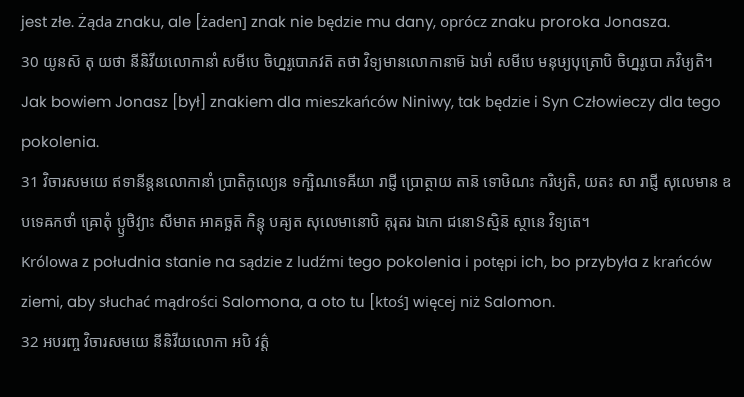jest złe. Żąda znaku, ale [żaden] znak nie będzie mu dany, oprócz znaku proroka Jonasza.
30 យូនស៑ តុ យថា នីនិវីយលោកានាំ សមីបេ ចិហ្នរូបោភវត៑ តថា វិទ្យមានលោកានាម៑ ឯឞាំ សមីបេ មនុឞ្យបុត្រោបិ ចិហ្នរូបោ ភវិឞ្យតិ។
Jak bowiem Jonasz [był] znakiem dla mieszkańców Niniwy, tak będzie i Syn Człowieczy dla tego pokolenia.
31 វិចារសមយេ ឥទានីន្តនលោកានាំ ប្រាតិកូល្យេន ទក្ឞិណទេឝីយា រាជ្ញី ប្រោត្ថាយ តាន៑ ទោឞិណះ ករិឞ្យតិ, យតះ សា រាជ្ញី សុលេមាន ឧបទេឝកថាំ ឝ្រោតុំ ប្ឫថិវ្យាះ សីមាត អាគច្ឆត៑ កិន្តុ បឝ្យត សុលេមានោបិ គុរុតរ ឯកោ ជនោៜស្មិន៑ ស្ថានេ វិទ្យតេ។
Królowa z południa stanie na sądzie z ludźmi tego pokolenia i potępi ich, bo przybyła z krańców ziemi, aby słuchać mądrości Salomona, a oto tu [ktoś] więcej niż Salomon.
32 អបរញ្ច វិចារសមយេ នីនិវីយលោកា អបិ វត៌្ត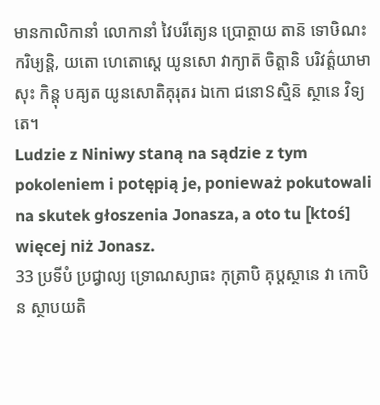មានកាលិកានាំ លោកានាំ វៃបរីត្យេន ប្រោត្ថាយ តាន៑ ទោឞិណះ ករិឞ្យន្តិ, យតោ ហេតោស្តេ យូនសោ វាក្យាត៑ ចិត្តានិ បរិវត៌្តយាមាសុះ កិន្តុ បឝ្យត យូនសោតិគុរុតរ ឯកោ ជនោៜស្មិន៑ ស្ថានេ វិទ្យតេ។
Ludzie z Niniwy staną na sądzie z tym pokoleniem i potępią je, ponieważ pokutowali na skutek głoszenia Jonasza, a oto tu [ktoś] więcej niż Jonasz.
33 ប្រទីបំ ប្រជ្វាល្យ ទ្រោណស្យាធះ កុត្រាបិ គុប្តស្ថានេ វា កោបិ ន ស្ថាបយតិ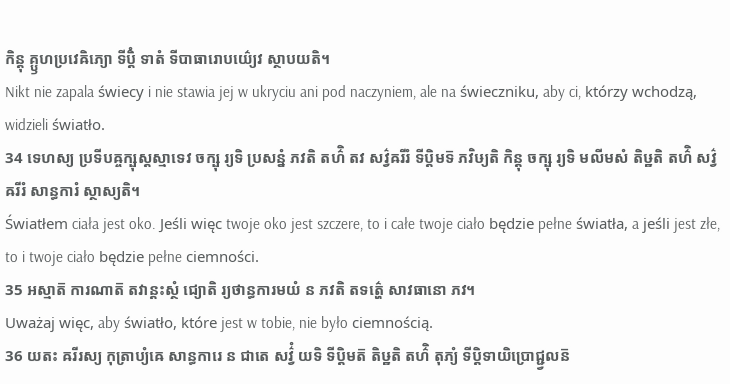កិន្តុ គ្ឫហប្រវេឝិភ្យោ ទីប្តិំ ទាតំ ទីបាធារោបយ៌្យេវ ស្ថាបយតិ។
Nikt nie zapala świecy i nie stawia jej w ukryciu ani pod naczyniem, ale na świeczniku, aby ci, którzy wchodzą, widzieli światło.
34 ទេហស្យ ប្រទីបឝ្ចក្ឞុស្តស្មាទេវ ចក្ឞុ រ្យទិ ប្រសន្នំ ភវតិ តហ៌ិ តវ សវ៌្វឝរីរំ ទីប្តិមទ៑ ភវិឞ្យតិ កិន្តុ ចក្ឞុ រ្យទិ មលីមសំ តិឞ្ឋតិ តហ៌ិ សវ៌្វឝរីរំ សាន្ធការំ ស្ថាស្យតិ។
Światłem ciała jest oko. Jeśli więc twoje oko jest szczere, to i całe twoje ciało będzie pełne światła, a jeśli jest złe, to i twoje ciało będzie pełne ciemności.
35 អស្មាត៑ ការណាត៑ តវាន្តះស្ថំ ជ្យោតិ រ្យថាន្ធការមយំ ន ភវតិ តទត៌្ហេ សាវធានោ ភវ។
Uważaj więc, aby światło, które jest w tobie, nie było ciemnością.
36 យតះ ឝរីរស្យ កុត្រាប្យំឝេ សាន្ធការេ ន ជាតេ សវ៌្វំ យទិ ទីប្តិមត៑ តិឞ្ឋតិ តហ៌ិ តុភ្យំ ទីប្តិទាយិប្រោជ្ជ្វលន៑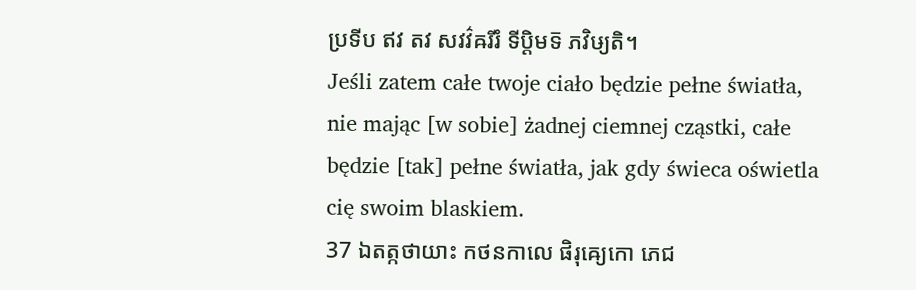ប្រទីប ឥវ តវ សវវ៌ឝរីរំ ទីប្តិមទ៑ ភវិឞ្យតិ។
Jeśli zatem całe twoje ciało będzie pełne światła, nie mając [w sobie] żadnej ciemnej cząstki, całe będzie [tak] pełne światła, jak gdy świeca oświetla cię swoim blaskiem.
37 ឯតត្កថាយាះ កថនកាលេ ផិរុឝ្យេកោ ភេជ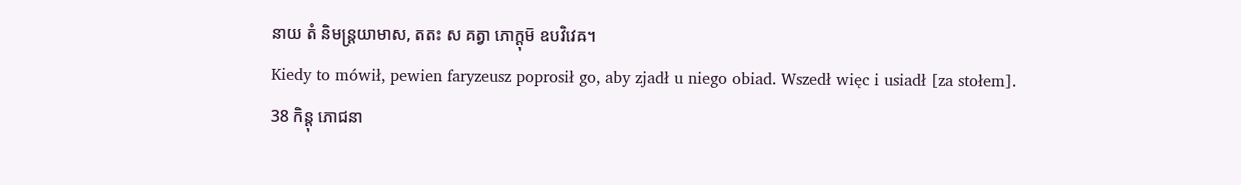នាយ តំ និមន្ត្រយាមាស, តតះ ស គត្វា ភោក្តុម៑ ឧបវិវេឝ។
Kiedy to mówił, pewien faryzeusz poprosił go, aby zjadł u niego obiad. Wszedł więc i usiadł [za stołem].
38 កិន្តុ ភោជនា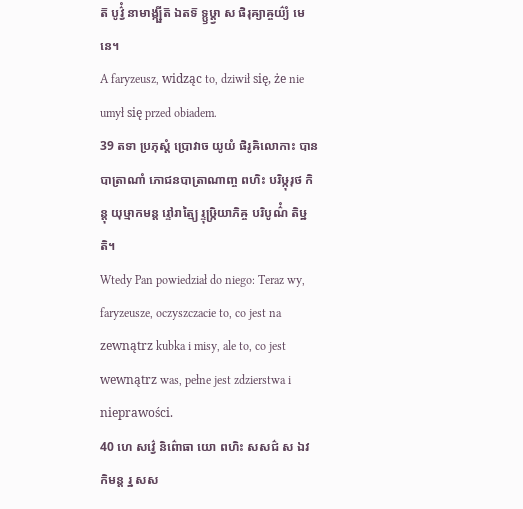ត៑ បូវ៌្វំ នាមាង្ក្ឞីត៑ ឯតទ៑ ទ្ឫឞ្ដ្វា ស ផិរុឝ្យាឝ្ចយ៌្យំ មេនេ។
A faryzeusz, widząc to, dziwił się, że nie umył się przed obiadem.
39 តទា ប្រភុស្តំ ប្រោវាច យូយំ ផិរូឝិលោកាះ បានបាត្រាណាំ ភោជនបាត្រាណាញ្ច ពហិះ បរិឞ្កុរុថ កិន្តុ យុឞ្មាកមន្ត រ្ទៅរាត្ម្យៃ រ្ទុឞ្ក្រិយាភិឝ្ច បរិបូណ៌ំ តិឞ្ឋតិ។
Wtedy Pan powiedział do niego: Teraz wy, faryzeusze, oczyszczacie to, co jest na zewnątrz kubka i misy, ale to, co jest wewnątrz was, pełne jest zdzierstwa i nieprawości.
40 ហេ សវ៌្វេ និព៌ោធា យោ ពហិះ សសជ៌ ស ឯវ កិមន្ត រ្ន សស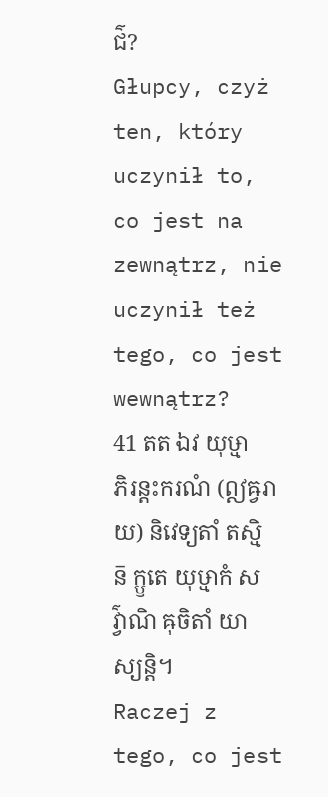ជ៌?
Głupcy, czyż ten, który uczynił to, co jest na zewnątrz, nie uczynił też tego, co jest wewnątrz?
41 តត ឯវ យុឞ្មាភិរន្តះករណំ (ឦឝ្វរាយ) និវេទ្យតាំ តស្មិន៑ ក្ឫតេ យុឞ្មាកំ សវ៌្វាណិ ឝុចិតាំ យាស្យន្តិ។
Raczej z tego, co jest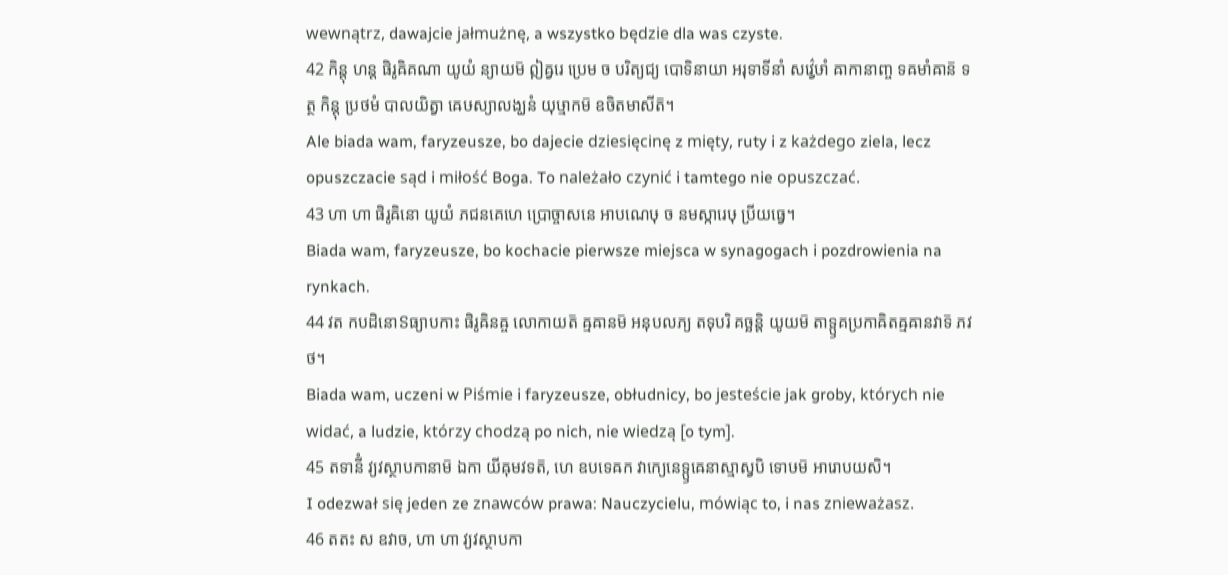wewnątrz, dawajcie jałmużnę, a wszystko będzie dla was czyste.
42 កិន្តុ ហន្ត ផិរូឝិគណា យូយំ ន្យាយម៑ ឦឝ្វរេ ប្រេម ច បរិត្យជ្យ បោទិនាយា អរុទាទីនាំ សវ៌្វេឞាំ ឝាកានាញ្ច ទឝមាំឝាន៑ ទត្ថ កិន្តុ ប្រថមំ បាលយិត្វា ឝេឞស្យាលង្ឃនំ យុឞ្មាកម៑ ឧចិតមាសីត៑។
Ale biada wam, faryzeusze, bo dajecie dziesięcinę z mięty, ruty i z każdego ziela, lecz opuszczacie sąd i miłość Boga. To należało czynić i tamtego nie opuszczać.
43 ហា ហា ផិរូឝិនោ យូយំ ភជនគេហេ ប្រោច្ចាសនេ អាបណេឞុ ច នមស្ការេឞុ ប្រីយធ្វេ។
Biada wam, faryzeusze, bo kochacie pierwsze miejsca w synagogach i pozdrowienia na rynkach.
44 វត កបដិនោៜធ្យាបកាះ ផិរូឝិនឝ្ច លោកាយត៑ ឝ្មឝានម៑ អនុបលភ្យ តទុបរិ គច្ឆន្តិ យូយម៑ តាទ្ឫគប្រកាឝិតឝ្មឝានវាទ៑ ភវថ។
Biada wam, uczeni w Piśmie i faryzeusze, obłudnicy, bo jesteście jak groby, których nie widać, a ludzie, którzy chodzą po nich, nie wiedzą [o tym].
45 តទានីំ វ្យវស្ថាបកានាម៑ ឯកា យីឝុមវទត៑, ហេ ឧបទេឝក វាក្យេនេទ្ឫឝេនាស្មាស្វបិ ទោឞម៑ អារោបយសិ។
I odezwał się jeden ze znawców prawa: Nauczycielu, mówiąc to, i nas znieważasz.
46 តតះ ស ឧវាច, ហា ហា វ្យវស្ថាបកា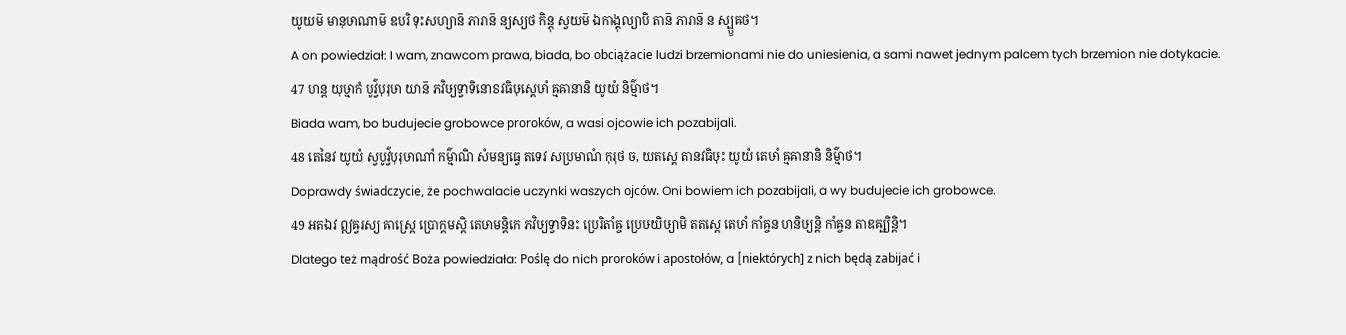យូយម៑ មានុឞាណាម៑ ឧបរិ ទុះសហ្យាន៑ ភារាន៑ ន្យស្យថ កិន្តុ ស្វយម៑ ឯកាង្គុល្យាបិ តាន៑ ភារាន៑ ន ស្ប្ឫឝថ។
A on powiedział: I wam, znawcom prawa, biada, bo obciążacie ludzi brzemionami nie do uniesienia, a sami nawet jednym palcem tych brzemion nie dotykacie.
47 ហន្ត យុឞ្មាកំ បូវ៌្វបុរុឞា យាន៑ ភវិឞ្យទ្វាទិនោៜវធិឞុស្តេឞាំ ឝ្មឝានានិ យូយំ និម៌្មាថ។
Biada wam, bo budujecie grobowce proroków, a wasi ojcowie ich pozabijali.
48 តេនៃវ យូយំ ស្វបូវ៌្វបុរុឞាណាំ កម៌្មាណិ សំមន្យធ្វេ តទេវ សប្រមាណំ កុរុថ ច, យតស្តេ តានវធិឞុះ យូយំ តេឞាំ ឝ្មឝានានិ និម៌្មាថ។
Doprawdy świadczycie, że pochwalacie uczynki waszych ojców. Oni bowiem ich pozabijali, a wy budujecie ich grobowce.
49 អតឯវ ឦឝ្វរស្យ ឝាស្ត្រេ ប្រោក្តមស្តិ តេឞាមន្តិកេ ភវិឞ្យទ្វាទិនះ ប្រេរិតាំឝ្ច ប្រេឞយិឞ្យាមិ តតស្តេ តេឞាំ កាំឝ្ចន ហនិឞ្យន្តិ កាំឝ្ចន តាឌឝ្ឞ្យិន្តិ។
Dlatego też mądrość Boża powiedziała: Poślę do nich proroków i apostołów, a [niektórych] z nich będą zabijać i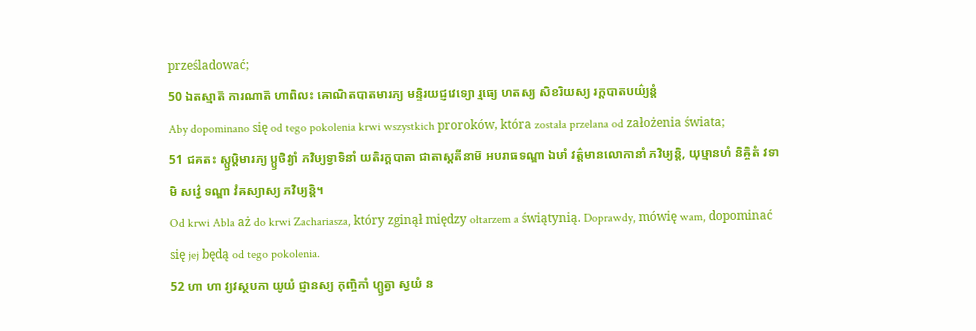prześladować;
50 ឯតស្មាត៑ ការណាត៑ ហាពិលះ ឝោណិតបាតមារភ្យ មន្ទិរយជ្ញវេទ្យោ រ្មធ្យេ ហតស្យ សិខរិយស្យ រក្តបាតបយ៌្យន្តំ
Aby dopominano się od tego pokolenia krwi wszystkich proroków, która została przelana od założenia świata;
51 ជគតះ ស្ឫឞ្ដិមារភ្យ ប្ឫថិវ្យាំ ភវិឞ្យទ្វាទិនាំ យតិរក្តបាតា ជាតាស្តតីនាម៑ អបរាធទណ្ឌា ឯឞាំ វត៌្តមានលោកានាំ ភវិឞ្យន្តិ, យុឞ្មានហំ និឝ្ចិតំ វទាមិ សវ៌្វេ ទណ្ឌា វំឝស្យាស្យ ភវិឞ្យន្តិ។
Od krwi Abla aż do krwi Zachariasza, który zginął między ołtarzem a świątynią. Doprawdy, mówię wam, dopominać się jej będą od tego pokolenia.
52 ហា ហា វ្យវស្ថបកា យូយំ ជ្ញានស្យ កុញ្ចិកាំ ហ្ឫត្វា ស្វយំ ន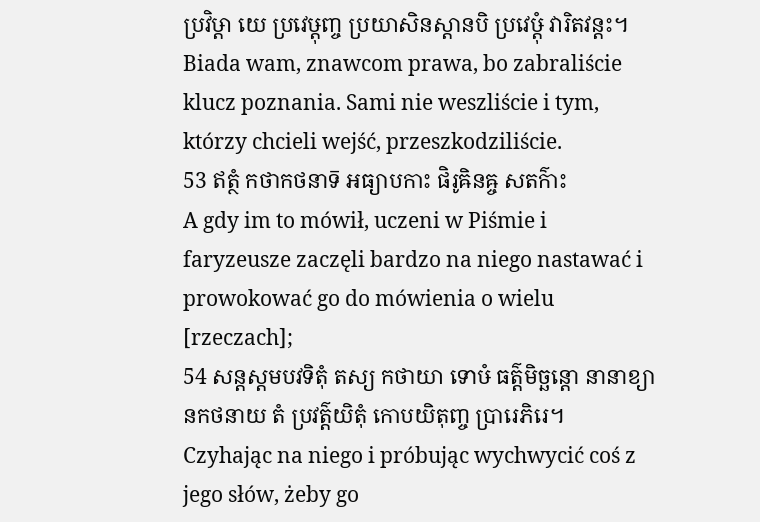ប្រវិឞ្ដា យេ ប្រវេឞ្ដុញ្ច ប្រយាសិនស្តានបិ ប្រវេឞ្ដុំ វារិតវន្តះ។
Biada wam, znawcom prawa, bo zabraliście klucz poznania. Sami nie weszliście i tym, którzy chcieli wejść, przeszkodziliście.
53 ឥត្ថំ កថាកថនាទ៑ អធ្យាបកាះ ផិរូឝិនឝ្ច សតក៌ាះ
A gdy im to mówił, uczeni w Piśmie i faryzeusze zaczęli bardzo na niego nastawać i prowokować go do mówienia o wielu [rzeczach];
54 សន្តស្តមបវទិតុំ តស្យ កថាយា ទោឞំ ធត៌្តមិច្ឆន្តោ នានាខ្យានកថនាយ តំ ប្រវត៌្តយិតុំ កោបយិតុញ្ច ប្រារេភិរេ។
Czyhając na niego i próbując wychwycić coś z jego słów, żeby go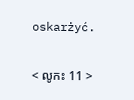oskarżyć.

< លូកះ 11 >